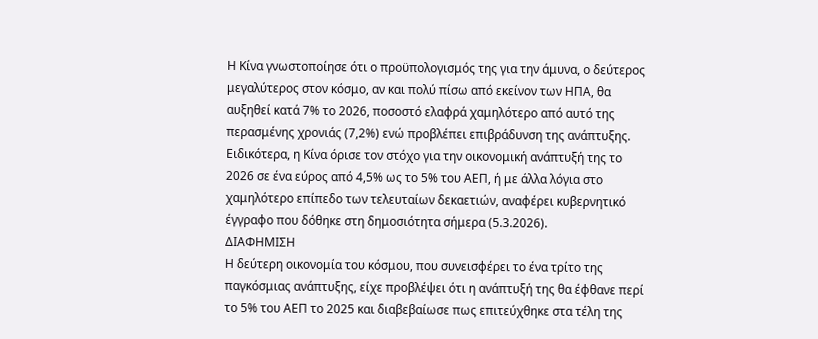Η Κίνα γνωστοποίησε ότι ο προϋπολογισμός της για την άμυνα, ο δεύτερος μεγαλύτερος στον κόσμο, αν και πολύ πίσω από εκείνον των ΗΠΑ, θα αυξηθεί κατά 7% το 2026, ποσοστό ελαφρά χαμηλότερο από αυτό της περασμένης χρονιάς (7,2%) ενώ προβλέπει επιβράδυνση της ανάπτυξης.
Ειδικότερα, η Κίνα όρισε τον στόχο για την οικονομική ανάπτυξή της το 2026 σε ένα εύρος από 4,5% ως το 5% του ΑΕΠ, ή με άλλα λόγια στο χαμηλότερο επίπεδο των τελευταίων δεκαετιών, αναφέρει κυβερνητικό έγγραφο που δόθηκε στη δημοσιότητα σήμερα (5.3.2026).
ΔΙΑΦΗΜΙΣΗ
Η δεύτερη οικονομία του κόσμου, που συνεισφέρει το ένα τρίτο της παγκόσμιας ανάπτυξης, είχε προβλέψει ότι η ανάπτυξή της θα έφθανε περί το 5% του ΑΕΠ το 2025 και διαβεβαίωσε πως επιτεύχθηκε στα τέλη της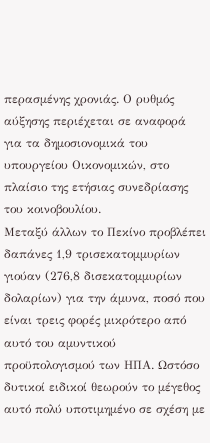περασμένης χρονιάς. Ο ρυθμός αύξησης περιέχεται σε αναφορά για τα δημοσιονομικά του υπουργείου Οικονομικών, στο πλαίσιο της ετήσιας συνεδρίασης του κοινοβουλίου.
Μεταξύ άλλων το Πεκίνο προβλέπει δαπάνες 1,9 τρισεκατομμυρίων γιούαν (276,8 δισεκατομμυρίων δολαρίων) για την άμυνα, ποσό που είναι τρεις φορές μικρότερο από αυτό του αμυντικού προϋπολογισμού των ΗΠΑ. Ωστόσο δυτικοί ειδικοί θεωρούν το μέγεθος αυτό πολύ υποτιμημένο σε σχέση με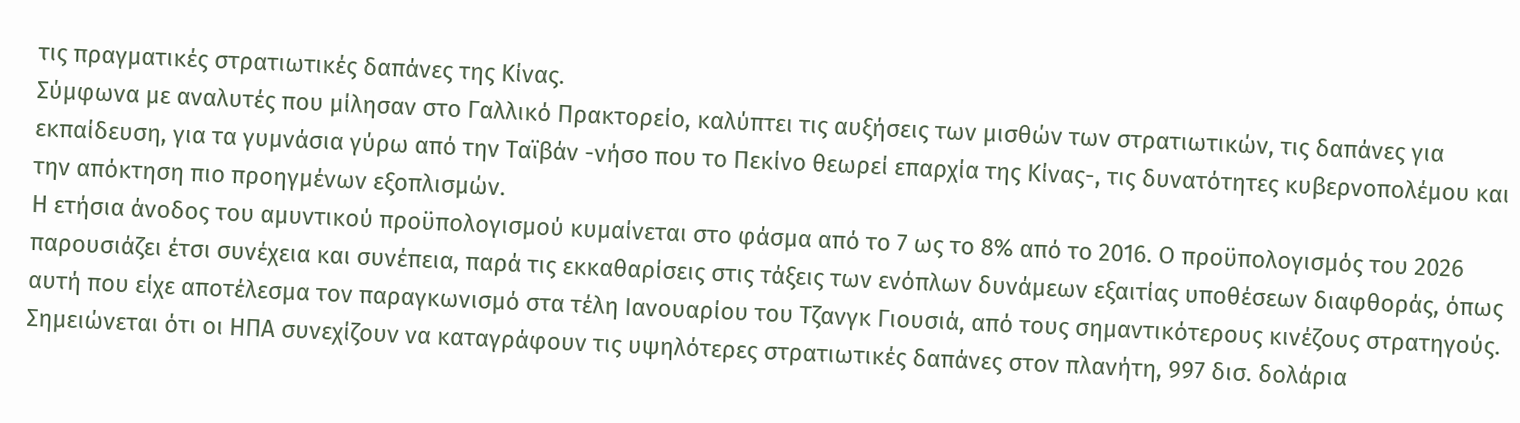τις πραγματικές στρατιωτικές δαπάνες της Κίνας.
Σύμφωνα με αναλυτές που μίλησαν στο Γαλλικό Πρακτορείο, καλύπτει τις αυξήσεις των μισθών των στρατιωτικών, τις δαπάνες για εκπαίδευση, για τα γυμνάσια γύρω από την Ταϊβάν -νήσο που το Πεκίνο θεωρεί επαρχία της Κίνας-, τις δυνατότητες κυβερνοπολέμου και την απόκτηση πιο προηγμένων εξοπλισμών.
Η ετήσια άνοδος του αμυντικού προϋπολογισμού κυμαίνεται στο φάσμα από το 7 ως το 8% από το 2016. Ο προϋπολογισμός του 2026 παρουσιάζει έτσι συνέχεια και συνέπεια, παρά τις εκκαθαρίσεις στις τάξεις των ενόπλων δυνάμεων εξαιτίας υποθέσεων διαφθοράς, όπως αυτή που είχε αποτέλεσμα τον παραγκωνισμό στα τέλη Ιανουαρίου του Τζανγκ Γιουσιά, από τους σημαντικότερους κινέζους στρατηγούς.
Σημειώνεται ότι οι ΗΠΑ συνεχίζουν να καταγράφουν τις υψηλότερες στρατιωτικές δαπάνες στον πλανήτη, 997 δισ. δολάρια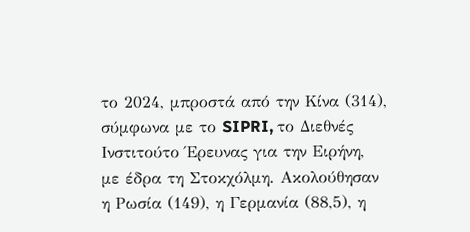το 2024, μπροστά από την Κίνα (314), σύμφωνα με το SIPRI, το Διεθνές Ινστιτούτο Έρευνας για την Ειρήνη, με έδρα τη Στοκχόλμη. Ακολούθησαν η Ρωσία (149), η Γερμανία (88,5), η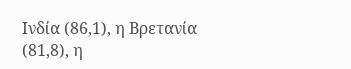Ινδία (86,1), η Βρετανία (81,8), η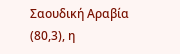Σαουδική Αραβία (80,3), η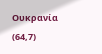Ουκρανία (64,7)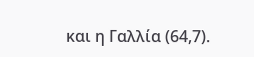και η Γαλλία (64,7).